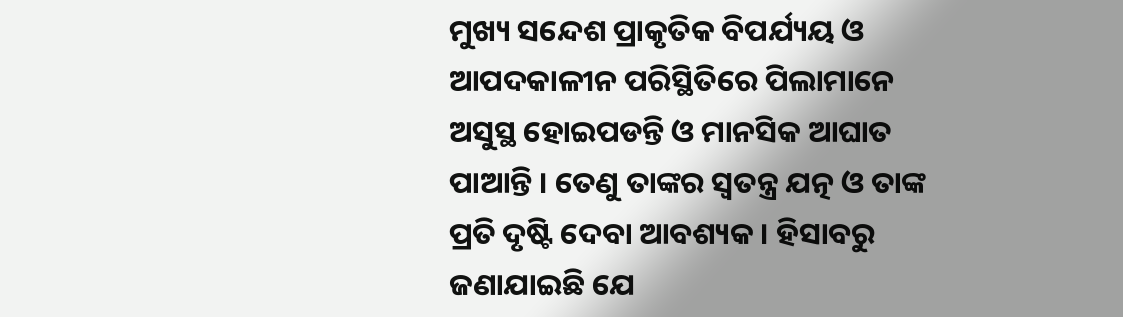ମୁଖ୍ୟ ସନ୍ଦେଶ ପ୍ରାକୃତିକ ବିପର୍ଯ୍ୟୟ ଓ ଆପଦକାଳୀନ ପରିସ୍ଥିତିରେ ପିଲାମାନେ ଅସୁସ୍ଥ ହୋଇପଡନ୍ତି ଓ ମାନସିକ ଆଘାତ ପାଆନ୍ତି । ତେଣୁ ତାଙ୍କର ସ୍ଵତନ୍ତ୍ର ଯତ୍ନ ଓ ତାଙ୍କ ପ୍ରତି ଦୃଷ୍ଟି ଦେବା ଆବଶ୍ୟକ । ହିସାବରୁ ଜଣାଯାଇଛି ଯେ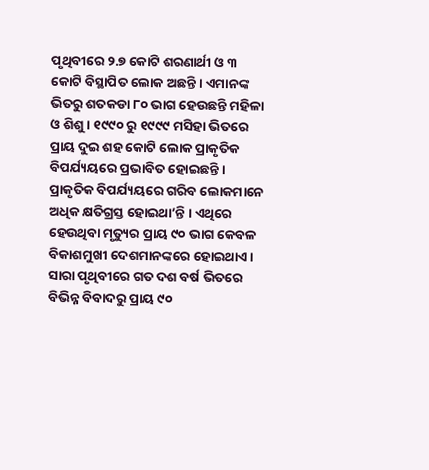ପୃଥିବୀରେ ୨.୭ କୋଟି ଶରଣାର୍ଥୀ ଓ ୩ କୋଟି ବିସ୍ଥାପିତ ଲୋକ ଅଛନ୍ତି । ଏମାନଙ୍କ ଭିତରୁ ଶତକଡା ୮୦ ଭାଗ ହେଉଛନ୍ତି ମହିଳା ଓ ଶିଶୁ । ୧୯୯୦ ରୁ ୧୯୯୯ ମସିହା ଭିତରେ ପ୍ରାୟ ଦୁଇ ଶହ କୋଟି ଲୋକ ପ୍ରାକୃତିକ ବିପର୍ଯ୍ୟୟରେ ପ୍ରଭାବିତ ହୋଇଛନ୍ତି । ପ୍ରାକୃତିକ ବିପର୍ଯ୍ୟୟରେ ଗରିବ ଲୋକମାନେ ଅଧିକ କ୍ଷତିଗ୍ରସ୍ତ ହୋଇଥା’ନ୍ତି । ଏଥିରେ ହେଉଥିବା ମୃତ୍ୟୁର ପ୍ରାୟ ୯୦ ଭାଗ କେବଳ ବିକାଶମୁଖୀ ଦେଶମାନଙ୍କରେ ହୋଇଥାଏ । ସାରା ପୃଥିବୀରେ ଗତ ଦଶ ବର୍ଷ ଭିତରେ ବିଭିନ୍ନ ବିବାଦରୁ ପ୍ରାୟ ୯୦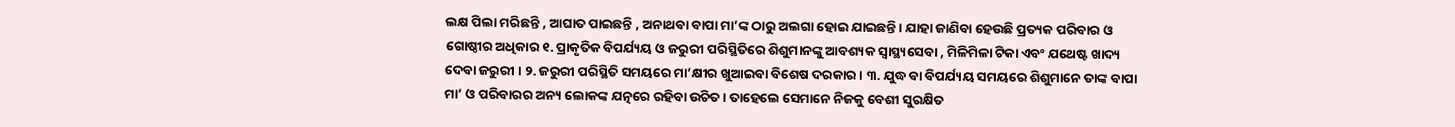ଲକ୍ଷ ପିଲା ମରିଛନ୍ତି , ଆଘାତ ପାଇଛନ୍ତି , ଅନାଥବା ବାପା ମା’ଙ୍କ ଠାରୁ ଅଲଗା ହୋଇ ଯାଇଛନ୍ତି । ଯାହା ଜାଣିବା ହେଉଛି ପ୍ରତ୍ୟକ ପରିବାର ଓ ଗୋଷ୍ଠୀର ଅଧିକାର ୧. ପ୍ରାକୃତିକ ବିପର୍ଯ୍ୟୟ ଓ ଜରୁରୀ ପରିସ୍ଥିତିରେ ଶିଶୁମାନଙ୍କୁ ଆବଶ୍ୟକ ସ୍ଵାସ୍ଥ୍ୟସେବା , ମିଳିମିଳା ଟିକା ଏବଂ ଯଥେଷ୍ଟ ଖାଦ୍ୟ ଦେବା ଜରୁରୀ । ୨. ଜରୁରୀ ପରିସ୍ଥିତି ସମୟରେ ମା’କ୍ଷୀର ଖୁଆଇବା ବିଶେଷ ଦରକାର । ୩. ଯୁଦ୍ଧ ବା ବିପର୍ଯ୍ୟୟ ସମୟରେ ଶିଶୁମାନେ ତାଙ୍କ ବାପା ମା’ ଓ ପରିବାରର ଅନ୍ୟ ଲୋକଙ୍କ ଯତ୍ନରେ ରହିବା ଉଚିତ । ତାହେଲେ ସେମାନେ ନିଜକୁ ବେଶୀ ସୁରକ୍ଷିତ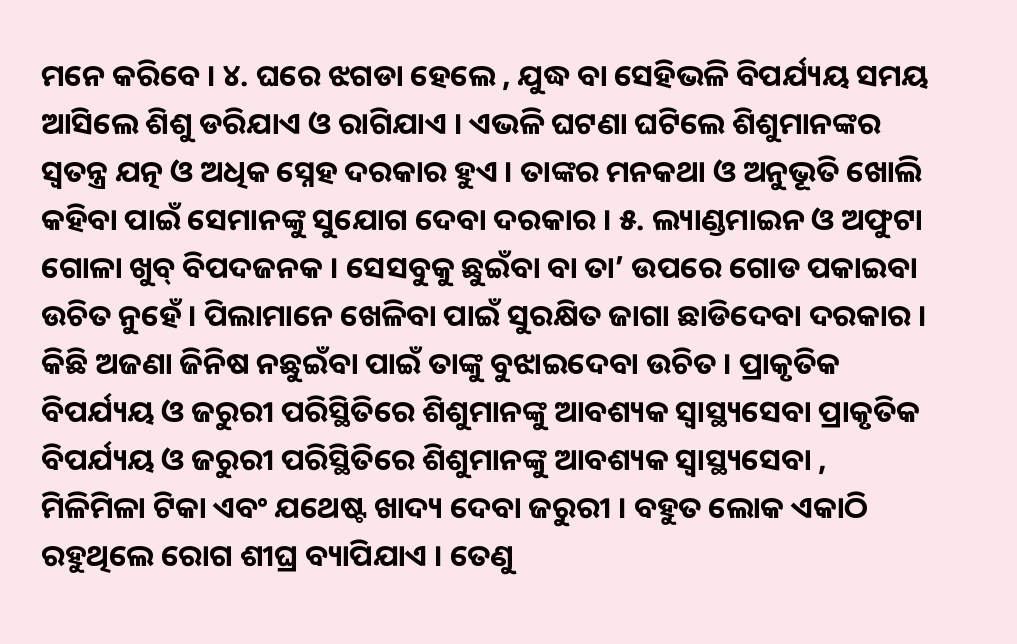ମନେ କରିବେ । ୪. ଘରେ ଝଗଡା ହେଲେ , ଯୁଦ୍ଧ ବା ସେହିଭଳି ବିପର୍ଯ୍ୟୟ ସମୟ ଆସିଲେ ଶିଶୁ ଡରିଯାଏ ଓ ରାଗିଯାଏ । ଏଭଳି ଘଟଣା ଘଟିଲେ ଶିଶୁମାନଙ୍କର ସ୍ଵତନ୍ତ୍ର ଯତ୍ନ ଓ ଅଧିକ ସ୍ନେହ ଦରକାର ହୁଏ । ତାଙ୍କର ମନକଥା ଓ ଅନୁଭୂତି ଖୋଲି କହିବା ପାଇଁ ସେମାନଙ୍କୁ ସୁଯୋଗ ଦେବା ଦରକାର । ୫. ଲ୍ୟାଣ୍ଡମାଇନ ଓ ଅଫୁଟା ଗୋଳା ଖୁବ୍ ବିପଦଜନକ । ସେସବୁକୁ ଛୁଇଁବା ବା ତା’ ଉପରେ ଗୋଡ ପକାଇବା ଉଚିତ ନୁହେଁ । ପିଲାମାନେ ଖେଳିବା ପାଇଁ ସୁରକ୍ଷିତ ଜାଗା ଛାଡିଦେବା ଦରକାର । କିଛି ଅଜଣା ଜିନିଷ ନଛୁଇଁବା ପାଇଁ ତାଙ୍କୁ ବୁଝାଇଦେବା ଉଚିତ । ପ୍ରାକୃତିକ ବିପର୍ଯ୍ୟୟ ଓ ଜରୁରୀ ପରିସ୍ଥିତିରେ ଶିଶୁମାନଙ୍କୁ ଆବଶ୍ୟକ ସ୍ଵାସ୍ଥ୍ୟସେବା ପ୍ରାକୃତିକ ବିପର୍ଯ୍ୟୟ ଓ ଜରୁରୀ ପରିସ୍ଥିତିରେ ଶିଶୁମାନଙ୍କୁ ଆବଶ୍ୟକ ସ୍ଵାସ୍ଥ୍ୟସେବା , ମିଳିମିଳା ଟିକା ଏବଂ ଯଥେଷ୍ଟ ଖାଦ୍ୟ ଦେବା ଜରୁରୀ । ବହୁତ ଲୋକ ଏକାଠି ରହୁଥିଲେ ରୋଗ ଶୀଘ୍ର ବ୍ୟାପିଯାଏ । ତେଣୁ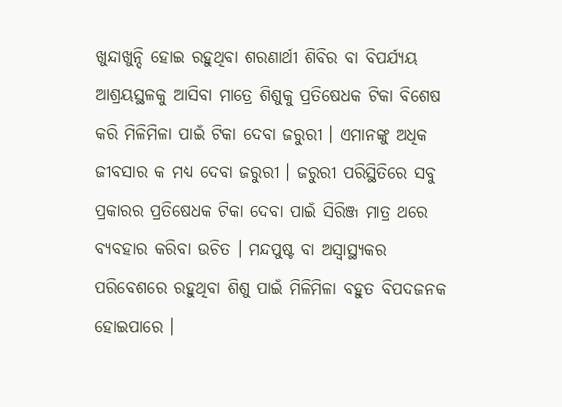ଖୁନ୍ଦାଖୁନ୍ଦି ହୋଇ ରହୁଥିବା ଶରଣାର୍ଥୀ ଶିବିର ବା ବିପର୍ଯ୍ୟୟ ଆଶ୍ରୟସ୍ଥଳକୁ ଆସିବା ମାତ୍ରେ ଶିଶୁକୁ ପ୍ରତିଷେଧକ ଟିକା ବିଶେଷ କରି ମିଳିମିଳା ପାଇଁ ଟିକା ଦେବା ଜରୁରୀ । ଏମାନଙ୍କୁ ଅଧିକ ଜୀବସାର କ ମଧ୍ୟ ଦେବା ଜରୁରୀ । ଜରୁରୀ ପରିସ୍ଥିତିରେ ସବୁ ପ୍ରକାରର ପ୍ରତିଷେଧକ ଟିକା ଦେବା ପାଇଁ ସିରିଞ୍ଜ ମାତ୍ର ଥରେ ବ୍ୟବହାର କରିବା ଉଚିତ । ମନ୍ଦପୁଷ୍ଟ ବା ଅସ୍ଵାସ୍ଥ୍ୟକର ପରିବେଶରେ ରହୁଥିବା ଶିଶୁ ପାଇଁ ମିଳିମିଳା ବହୁତ ବିପଦଜନକ ହୋଇପାରେ ।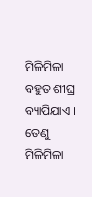ମିଳିମିଳା ବହୁତ ଶୀଘ୍ର ବ୍ୟାପିଯାଏ । ତେଣୁ ମିଳିମିଳା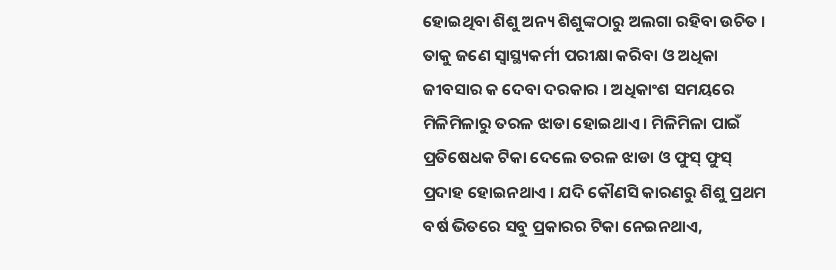ହୋଇଥିବା ଶିଶୁ ଅନ୍ୟ ଶିଶୁଙ୍କଠାରୁ ଅଲଗା ରହିବା ଉଚିତ । ତାକୁ ଜଣେ ସ୍ୱାସ୍ଥ୍ୟକର୍ମୀ ପରୀକ୍ଷା କରିବା ଓ ଅଧିକା ଜୀବସାର କ ଦେବା ଦରକାର । ଅଧିକାଂଶ ସମୟରେ ମିଳିମିଳାରୁ ତରଳ ଝାଡା ହୋଇଥାଏ । ମିଳିମିଳା ପାଇଁ ପ୍ରତିଷେଧକ ଟିକା ଦେଲେ ତରଳ ଝାଡା ଓ ଫୁସ୍ ଫୁସ୍ ପ୍ରଦାହ ହୋଇନଥାଏ । ଯଦି କୌଣସି କାରଣରୁ ଶିଶୁ ପ୍ରଥମ ବର୍ଷ ଭିତରେ ସବୁ ପ୍ରକାରର ଟିକା ନେଇନଥାଏ,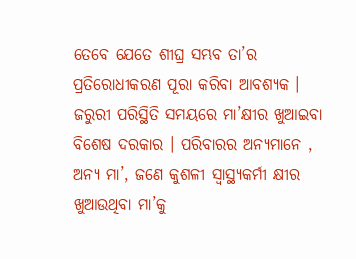ତେବେ ଯେତେ ଶୀଘ୍ର ସମ୍ଭବ ତା’ର ପ୍ରତିରୋଧୀକରଣ ପୂରା କରିବା ଆବଶ୍ୟକ । ଜରୁରୀ ପରିସ୍ଥିତି ସମୟରେ ମା’କ୍ଷୀର ଖୁଆଇବା ବିଶେଷ ଦରକାର । ପରିବାରର ଅନ୍ୟମାନେ , ଅନ୍ୟ ମା’, ଜଣେ କୁଶଳୀ ସ୍ୱାସ୍ଥ୍ୟକର୍ମୀ କ୍ଷୀର ଖୁଆଉଥିବା ମା’କୁ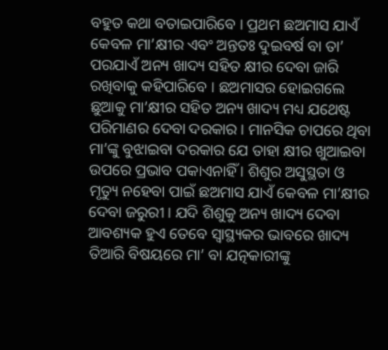ବହୁତ କଥା ବତାଇପାରିବେ । ପ୍ରଥମ ଛଅମାସ ଯାଏଁ କେବଳ ମା’କ୍ଷୀର ଏବଂ ଅନ୍ତତଃ ଦୁଇବର୍ଷ ବା ତା’ ପରଯାଏଁ ଅନ୍ୟ ଖାଦ୍ୟ ସହିତ କ୍ଷୀର ଦେବା ଜାରି ରଖିବାକୁ କହିପାରିବେ । ଛଅମାସର ହୋଇଗଲେ ଛୁଆକୁ ମା’କ୍ଷୀର ସହିତ ଅନ୍ୟ ଖାଦ୍ୟ ମଧ୍ୟ ଯଥେଷ୍ଟ ପରିମାଣର ଦେବା ଦରକାର । ମାନସିକ ଚାପରେ ଥିବା ମା’ଙ୍କୁ ବୁଝାଇବା ଦରକାର ଯେ ତାହା କ୍ଷୀର ଖୁଆଇବା ଉପରେ ପ୍ରଭାବ ପକାଏନାହିଁ । ଶିଶୁର ଅସୁସ୍ଥତା ଓ ମୃତ୍ୟୁ ନହେବା ପାଇଁ ଛଅମାସ ଯାଏଁ କେବଳ ମା’କ୍ଷୀର ଦେବା ଜରୁରୀ । ଯଦି ଶିଶୁକୁ ଅନ୍ୟ ଖାଦ୍ୟ ଦେବା ଆବଶ୍ୟକ ହୁଏ ତେବେ ସ୍ଵାସ୍ଥ୍ୟକର ଭାବରେ ଖାଦ୍ୟ ତିଆରି ବିଷୟରେ ମା’ ବା ଯତ୍ନକାରୀଙ୍କୁ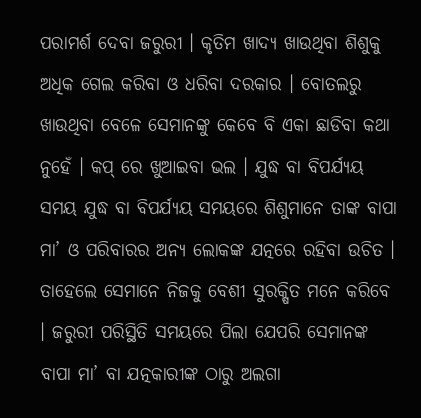ପରାମର୍ଶ ଦେବା ଜରୁରୀ । କୃତିମ ଖାଦ୍ୟ ଖାଉଥିବା ଶିଶୁକୁ ଅଧିକ ଗେଲ କରିବା ଓ ଧରିବା ଦରକାର । ବୋତଲରୁ ଖାଉଥିବା ବେଳେ ସେମାନଙ୍କୁ କେବେ ବି ଏକା ଛାଡିବା କଥା ନୁହେଁ । କପ୍ ରେ ଖୁଆଇବା ଭଲ । ଯୁଦ୍ଧ ବା ବିପର୍ଯ୍ୟୟ ସମୟ ଯୁଦ୍ଧ ବା ବିପର୍ଯ୍ୟୟ ସମୟରେ ଶିଶୁମାନେ ତାଙ୍କ ବାପା ମା’ ଓ ପରିବାରର ଅନ୍ୟ ଲୋକଙ୍କ ଯତ୍ନରେ ରହିବା ଉଚିତ । ତାହେଲେ ସେମାନେ ନିଜକୁ ବେଶୀ ସୁରକ୍ଷିତ ମନେ କରିବେ । ଜରୁରୀ ପରିସ୍ଥିତି ସମୟରେ ପିଲା ଯେପରି ସେମାନଙ୍କ ବାପା ମା’ ବା ଯତ୍ନକାରୀଙ୍କ ଠାରୁ ଅଲଗା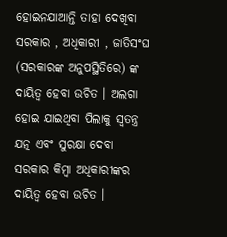ହୋଇନଯାଆନ୍ତି ତାହା ଦେଖିବା ସରକାର , ଅଧିକାରୀ , ଜାତିସଂଘ (ସରକାରଙ୍କ ଅନୁପସ୍ଥିତିରେ) ଙ୍କ ଦାୟିତ୍ଵ ହେବା ଉଚିତ । ଅଲଗା ହୋଇ ଯାଇଥିବା ପିଲାକୁ ସ୍ଵତନ୍ତ୍ର ଯତ୍ନ ଏବଂ ସୁରକ୍ଷା ଦେବା ସରକାର କିମ୍ବା ଅଧିକାରୀଙ୍କର ଦାୟିତ୍ଵ ହେବା ଉଚିତ ।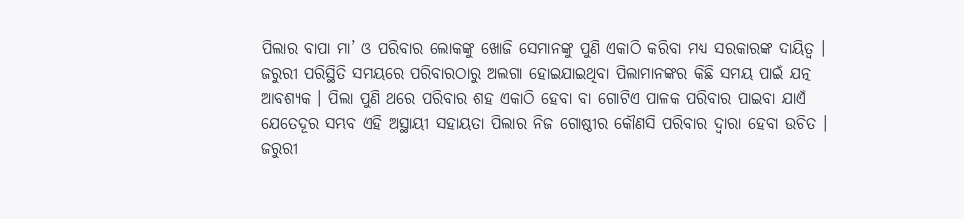ପିଲାର ବାପା ମା’ ଓ ପରିବାର ଲୋକଙ୍କୁ ଖୋଜି ସେମାନଙ୍କୁ ପୁଣି ଏକାଠି କରିବା ମଧ୍ୟ ସରକାରଙ୍କ ଦାୟିତ୍ଵ । ଜରୁରୀ ପରିସ୍ଥିତି ସମୟରେ ପରିବାରଠାରୁ ଅଲଗା ହୋଇଯାଇଥିବା ପିଲାମାନଙ୍କର କିଛି ସମୟ ପାଇଁ ଯତ୍ନ ଆବଶ୍ୟକ । ପିଲା ପୁଣି ଥରେ ପରିବାର ଶହ ଏକାଠି ହେବା ବା ଗୋଟିଏ ପାଳକ ପରିବାର ପାଇବା ଯାଏଁ ଯେତେଦୂର ସମ୍ଭବ ଏହି ଅସ୍ଥାୟୀ ସହାୟତା ପିଲାର ନିଜ ଗୋଷ୍ଠୀର କୌଣସି ପରିବାର ଦ୍ଵାରା ହେବା ଉଚିତ । ଜରୁରୀ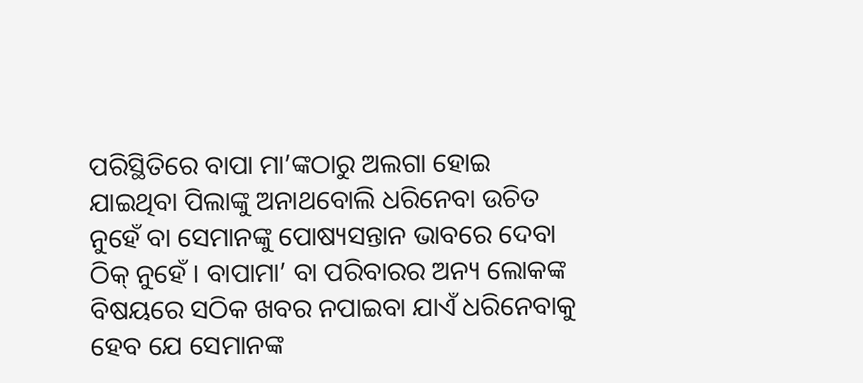ପରିସ୍ଥିତିରେ ବାପା ମା’ଙ୍କଠାରୁ ଅଲଗା ହୋଇ ଯାଇଥିବା ପିଲାଙ୍କୁ ଅନାଥବୋଲି ଧରିନେବା ଉଚିତ ନୁହେଁ ବା ସେମାନଙ୍କୁ ପୋଷ୍ୟସନ୍ତାନ ଭାବରେ ଦେବା ଠିକ୍ ନୁହେଁ । ବାପାମା’ ବା ପରିବାରର ଅନ୍ୟ ଲୋକଙ୍କ ବିଷୟରେ ସଠିକ ଖବର ନପାଇବା ଯାଏଁ ଧରିନେବାକୁ ହେବ ଯେ ସେମାନଙ୍କ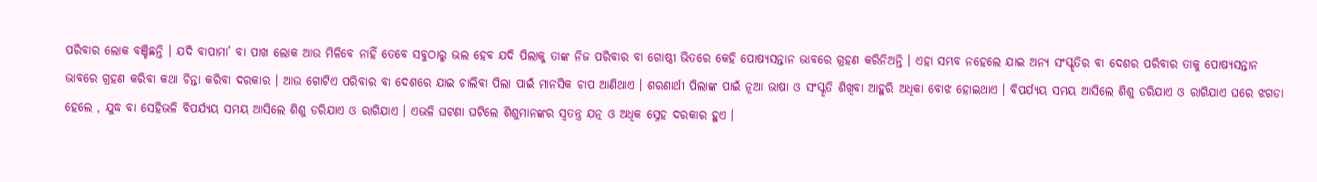ପରିବାର ଲୋକ ବଞ୍ଚିଛନ୍ତି । ଯଦି ବାପାମା’ ବା ପାଖ ଲୋକ ଆଉ ମିଳିବେ ନାହିଁ ତେବେ ସବୁଠାରୁ ଭଲ ହେବ ଯଦି ପିଲାକୁ ତାଙ୍କ ନିଜ ପରିବାର ବା ଗୋଷ୍ଠୀ ଭିତରେ କେହି ପୋଷ୍ୟସନ୍ତାନ ଭାବରେ ଗ୍ରହଣ କରିନିଅନ୍ତି । ଏହା ସମ୍ଭବ ନହେଲେ ଯାଇ ଅନ୍ୟ ସଂସ୍କୃତିର ବା ଦେଶର ପରିବାର ତାକୁ ପୋଷ୍ୟସନ୍ତାନ ଭାବରେ ଗ୍ରହଣ କରିବା କଥା ଚିନ୍ତା କରିବା ଦରକାର । ଆଉ ଗୋଟିଏ ପରିବାର ବା ଦେଶରେ ଯାଇ ଚାଲିବା ପିଲା ପାଇଁ ମାନସିକ ଚାପ ଆଣିଥାଏ । ଶରଣାର୍ଥୀ ପିଲାଙ୍କ ପାଇଁ ନୂଆ ଭାଷା ଓ ସଂସ୍କୃତି ଶିଖିବା ଆହୁରି ଅଧିକା ବୋଝ ହୋଇଥାଏ । ବିପର୍ଯ୍ୟୟ ସମୟ ଆସିଲେ ଶିଶୁ ଡରିଯାଏ ଓ ରାଗିଯାଏ ଘରେ ଝଗଡା ହେଲେ , ଯୁଦ୍ଧ ବା ସେହିଭଳି ବିପର୍ଯ୍ୟୟ ସମୟ ଆସିଲେ ଶିଶୁ ଡରିଯାଏ ଓ ରାଗିଯାଏ । ଏଭଳି ଘଟଣା ଘଟିଲେ ଶିଶୁମାନଙ୍କର ସ୍ଵତନ୍ତ୍ର ଯତ୍ନ ଓ ଅଧିକ ସ୍ନେହ ଦରକାର ହୁଏ ।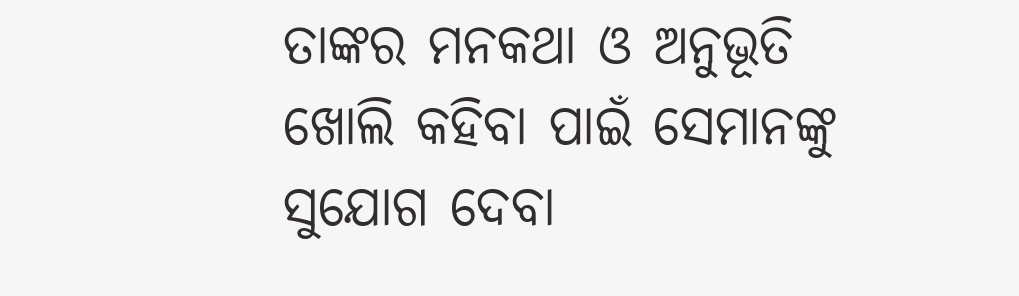ତାଙ୍କର ମନକଥା ଓ ଅନୁଭୂତି ଖୋଲି କହିବା ପାଇଁ ସେମାନଙ୍କୁ ସୁଯୋଗ ଦେବା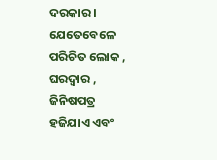ଦରକାର । ଯେତେବେଳେ ପରିଚିତ ଲୋକ , ଘରଦ୍ଵାର , ଜିନିଷପତ୍ର ହଜିଯାଏ ଏବଂ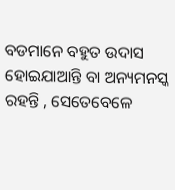ବଡମାନେ ବହୁତ ଉଦାସ ହୋଇଯାଆନ୍ତି ବା ଅନ୍ୟମନସ୍କ ରହନ୍ତି , ସେତେବେଳେ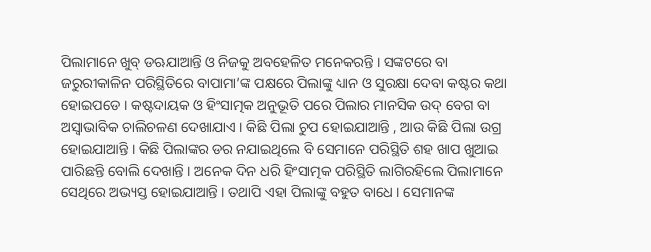ପିଲାମାନେ ଖୁବ୍ ଡଋଯାଆନ୍ତି ଓ ନିଜକୁ ଅବହେଳିତ ମନେକରନ୍ତି । ସଙ୍କଟରେ ବା ଜରୁରୀକାଳିନ ପରିସ୍ଥିତିରେ ବାପାମା’ଙ୍କ ପକ୍ଷରେ ପିଲାଙ୍କୁ ଧ୍ୟାନ ଓ ସୁରକ୍ଷା ଦେବା କଷ୍ଟର କଥା ହୋଇପଡେ । କଷ୍ଟଦାୟକ ଓ ହିଂସାତ୍ମକ ଅନୁଭୂତି ପରେ ପିଲାର ମାନସିକ ଉଦ୍ ବେଗ ବା ଅସ୍ଵାଭାବିକ ଚାଲିଚଳଣ ଦେଖାଯାଏ । କିଛି ପିଲା ଚୁପ ହୋଇଯାଆନ୍ତି , ଆଉ କିଛି ପିଲା ଉଗ୍ର ହୋଇଯାଆନ୍ତି । କିଛି ପିଲାଙ୍କର ଡର ନଯାଇଥିଲେ ବି ସେମାନେ ପରିସ୍ଥିତି ଶହ ଖାପ ଖୁଆଇ ପାରିଛନ୍ତି ବୋଲି ଦେଖାନ୍ତି । ଅନେକ ଦିନ ଧରି ହିଂସାତ୍ମକ ପରିସ୍ଥିତି ଲାଗିରହିଲେ ପିଲାମାନେ ସେଥିରେ ଅଭ୍ୟସ୍ତ ହୋଇଯାଆନ୍ତି । ତଥାପି ଏହା ପିଲାଙ୍କୁ ବହୁତ ବାଧେ । ସେମାନଙ୍କ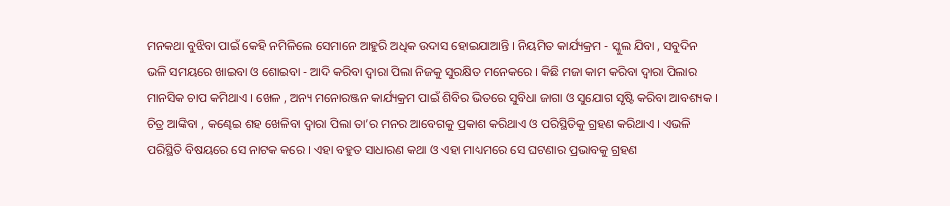ମନକଥା ବୁଝିବା ପାଇଁ କେହି ନମିଳିଲେ ସେମାନେ ଆହୁରି ଅଧିକ ଉଦାସ ହୋଇଯାଆନ୍ତି । ନିୟମିତ କାର୍ଯ୍ୟକ୍ରମ - ସ୍କୁଲ ଯିବା , ସବୁଦିନ ଭଳି ସମୟରେ ଖାଇବା ଓ ଶୋଇବା - ଆଦି କରିବା ଦ୍ଵାରା ପିଲା ନିଜକୁ ସୁରକ୍ଷିତ ମନେକରେ । କିଛି ମଜା କାମ କରିବା ଦ୍ଵାରା ପିଲାର ମାନସିକ ଚାପ କମିଥାଏ । ଖେଳ , ଅନ୍ୟ ମନୋରଞ୍ଜନ କାର୍ଯ୍ୟକ୍ରମ ପାଇଁ ଶିବିର ଭିତରେ ସୁବିଧା ଜାଗା ଓ ସୁଯୋଗ ସୃଷ୍ଟି କରିବା ଆବଶ୍ୟକ । ଚିତ୍ର ଆଙ୍କିବା , କଣ୍ଢେଇ ଶହ ଖେଳିବା ଦ୍ଵାରା ପିଲା ତା’ର ମନର ଆବେଗକୁ ପ୍ରକାଶ କରିଥାଏ ଓ ପରିସ୍ଥିତିକୁ ଗ୍ରହଣ କରିଥାଏ । ଏଭଳି ପରିସ୍ଥିତି ବିଷୟରେ ସେ ନାଟକ କରେ । ଏହା ବହୁତ ସାଧାରଣ କଥା ଓ ଏହା ମାଧ୍ୟମରେ ସେ ଘଟଣାର ପ୍ରଭାବକୁ ଗ୍ରହଣ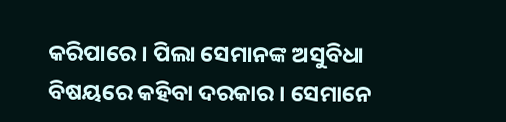କରିପାରେ । ପିଲା ସେମାନଙ୍କ ଅସୁବିଧା ବିଷୟରେ କହିବା ଦରକାର । ସେମାନେ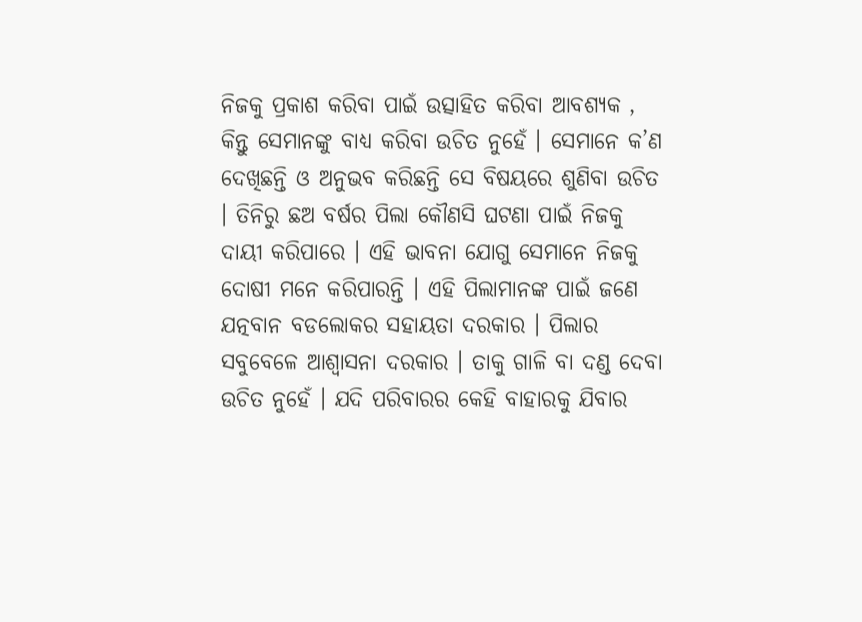ନିଜକୁ ପ୍ରକାଶ କରିବା ପାଇଁ ଉତ୍ସାହିତ କରିବା ଆବଶ୍ୟକ , କିନ୍ତୁ ସେମାନଙ୍କୁ ବାଧ୍ୟ କରିବା ଉଚିତ ନୁହେଁ । ସେମାନେ କ’ଣ ଦେଖିଛନ୍ତି ଓ ଅନୁଭବ କରିଛନ୍ତି ସେ ବିଷୟରେ ଶୁଣିବା ଉଚିତ । ତିନିରୁ ଛଅ ବର୍ଷର ପିଲା କୌଣସି ଘଟଣା ପାଇଁ ନିଜକୁ ଦାୟୀ କରିପାରେ । ଏହି ଭାବନା ଯୋଗୁ ସେମାନେ ନିଜକୁ ଦୋଷୀ ମନେ କରିପାରନ୍ତି । ଏହି ପିଲାମାନଙ୍କ ପାଇଁ ଜଣେ ଯତ୍ନବାନ ବଡଲୋକର ସହାୟତା ଦରକାର । ପିଲାର ସବୁବେଳେ ଆଶ୍ଵାସନା ଦରକାର । ତାକୁ ଗାଳି ବା ଦଣ୍ଡ ଦେବା ଉଚିତ ନୁହେଁ । ଯଦି ପରିବାରର କେହି ବାହାରକୁ ଯିବାର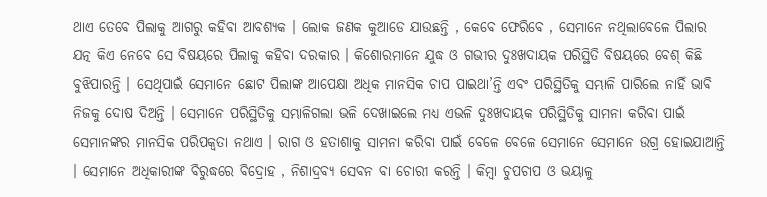ଥାଏ ତେବେ ପିଲାକୁ ଆଗରୁ କହିବା ଆବଶ୍ୟକ । ଲୋକ ଜଣକ କୁଆଡେ ଯାଉଛନ୍ତି , କେବେ ଫେରିବେ , ସେମାନେ ନଥିଲାବେଳେ ପିଲାର ଯତ୍ନ କିଏ ନେବେ ସେ ବିଷୟରେ ପିଲାକୁ କହିବା ଦରକାର । କିଶୋରମାନେ ଯୁଦ୍ଧ ଓ ଗଭୀର ଦୁଃଖଦାୟକ ପରିସ୍ଥିତି ବିଷୟରେ ବେଶ୍ କିଛି ବୁଝିପାରନ୍ତି । ସେଥିପାଇଁ ସେମାନେ ଛୋଟ ପିଲାଙ୍କ ଆପେକ୍ଷା ଅଧିକ ମାନସିକ ଚାପ ପାଇଥା’ନ୍ତି ଏବଂ ପରିସ୍ଥିତିକୁ ସମ୍ଭାଳି ପାରିଲେ ନାହିଁ ଭାବି ନିଜକୁ ଦୋଷ ଦିଅନ୍ତି । ସେମାନେ ପରିସ୍ଥିତିକୁ ସମ୍ଭାଳିଗଲା ଭଳି ଦେଖାଇଲେ ମଧ୍ୟ ଏଭଳି ଦୁଃଖଦାୟକ ପରିସ୍ଥିତିକୁ ସାମନା କରିବା ପାଇଁ ସେମାନଙ୍କର ମାନସିକ ପରିପକ୍ଵତା ନଥାଏ । ରାଗ ଓ ହତାଶାକୁ ସାମନା କରିବା ପାଇଁ ବେଳେ ବେଳେ ସେମାନେ ସେମାନେ ଉଗ୍ର ହୋଇଯାଆନ୍ତି । ସେମାନେ ଅଧିକାରୀଙ୍କ ବିରୁଦ୍ଧରେ ବିଦ୍ରୋହ , ନିଶାଦ୍ରବ୍ୟ ସେବନ ବା ଚୋରୀ କରନ୍ତି । କିମ୍ବା ଚୁପଚାପ ଓ ଭୟାଳୁ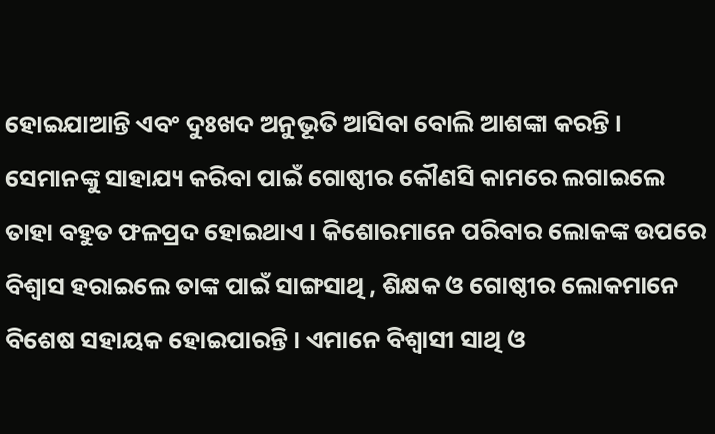ହୋଇଯାଆନ୍ତି ଏବଂ ଦୁଃଖଦ ଅନୁଭୂତି ଆସିବା ବୋଲି ଆଶଙ୍କା କରନ୍ତି । ସେମାନଙ୍କୁ ସାହାଯ୍ୟ କରିବା ପାଇଁ ଗୋଷ୍ଠୀର କୌଣସି କାମରେ ଲଗାଇଲେ ତାହା ବହୁତ ଫଳପ୍ରଦ ହୋଇଥାଏ । କିଶୋରମାନେ ପରିବାର ଲୋକଙ୍କ ଉପରେ ବିଶ୍ଵାସ ହରାଇଲେ ତାଙ୍କ ପାଇଁ ସାଙ୍ଗସାଥି , ଶିକ୍ଷକ ଓ ଗୋଷ୍ଠୀର ଲୋକମାନେ ବିଶେଷ ସହାୟକ ହୋଇପାରନ୍ତି । ଏମାନେ ବିଶ୍ଵାସୀ ସାଥି ଓ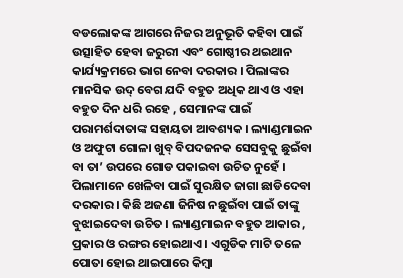ବଡଲୋକଙ୍କ ଆଗରେ ନିଜର ଅନୁଭୂତି କହିବା ପାଇଁ ଉତ୍ସାହିତ ହେବା ଜରୁରୀ ଏବଂ ଗୋଷ୍ଠୀର ଥଇଥାନ କାର୍ଯ୍ୟକ୍ରମରେ ଭାଗ ନେବା ଦରକାର । ପିଲାଙ୍କର ମାନସିକ ଉଦ୍ ବେଗ ଯଦି ବହୁତ ଅଧିକ ଥାଏ ଓ ଏହା ବହୁତ ଦିନ ଧରି ରହେ , ସେମାନଙ୍କ ପାଇଁ ପରାମର୍ଶଦାତାଙ୍କ ସହାୟତା ଆବଶ୍ୟକ । ଲ୍ୟାଣ୍ଡମାଇନ ଓ ଅଫୁଟା ଗୋଳା ଖୁବ୍ ବିପଦଜନକ ସେସବୁକୁ ଛୁଇଁବା ବା ତା’ ଉପରେ ଗୋଡ ପକାଇବା ଉଚିତ ନୁହେଁ । ପିଲାମାନେ ଖେଳିବା ପାଇଁ ସୁରକ୍ଷିତ ଜାଗା ଛାଡିଦେବା ଦରକାର । କିଛି ଅଜଣା ଜିନିଷ ନଛୁଇଁବା ପାଇଁ ତାଙ୍କୁ ବୁଝାଇଦେବା ଉଚିତ । ଲ୍ୟାଣ୍ଡମାଇନ ବହୁତ ଆକାର , ପ୍ରକାର ଓ ରଙ୍ଗର ହୋଇଥାଏ । ଏଗୁଡିକ ମାଟି ତଳେ ପୋତା ହୋଇ ଥାଇପାରେ କିମ୍ବା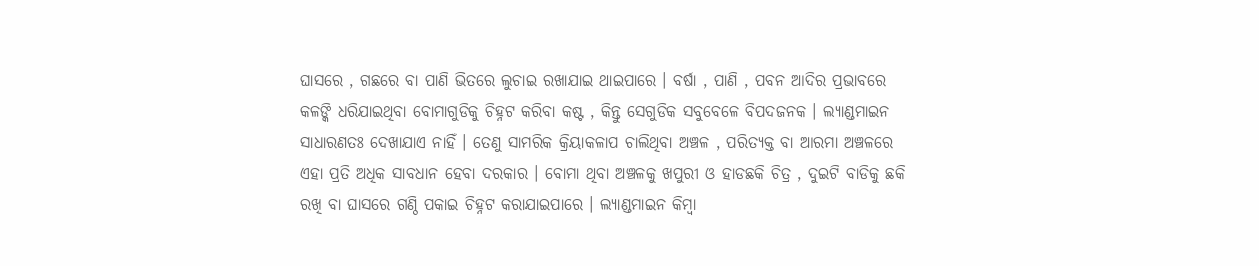ଘାସରେ , ଗଛରେ ବା ପାଣି ଭିତରେ ଲୁଚାଇ ରଖାଯାଇ ଥାଇପାରେ । ବର୍ଷା , ପାଣି , ପବନ ଆଦିର ପ୍ରଭାବରେ କଳଙ୍କି ଧରିଯାଇଥିବା ବୋମାଗୁଡିକୁ ଚିହ୍ନଟ କରିବା କଷ୍ଟ , କିନ୍ତୁ ସେଗୁଡିକ ସବୁବେଳେ ବିପଦଜନକ । ଲ୍ୟାଣ୍ଡମାଇନ ସାଧାରଣତଃ ଦେଖାଯାଏ ନାହିଁ । ତେଣୁ ସାମରିକ କ୍ରିୟାକଳାପ ଚାଲିଥିବା ଅଞ୍ଚଳ , ପରିତ୍ୟକ୍ତ ବା ଆରମା ଅଞ୍ଚଳରେ ଏହା ପ୍ରତି ଅଧିକ ସାବଧାନ ହେବା ଦରକାର । ବୋମା ଥିବା ଅଞ୍ଚଳକୁ ଖପୁରୀ ଓ ହାଡଛକି ଚିତ୍ର , ଦୁଇଟି ବାଡିକୁ ଛକି ରଖି ବା ଘାସରେ ଗଣ୍ଠି ପକାଇ ଚିହ୍ନଟ କରାଯାଇପାରେ । ଲ୍ୟାଣ୍ଡମାଇନ କିମ୍ବା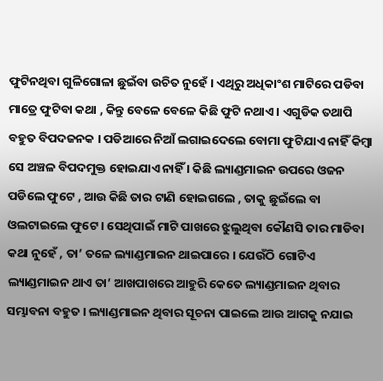ଫୁଟିନଥିବା ଗୁଳିଗୋଳା ଛୁଇଁବା ଉଚିତ ନୁହେଁ । ଏଥିରୁ ଅଧିକାଂଶ ମାଟିରେ ପଡିବା ମାତ୍ରେ ଫୁଟିବା କଥା , କିନ୍ତୁ ବେଳେ ବେଳେ କିଛି ଫୁଟି ନଥାଏ । ଏଗୁଡିକ ତଥାପି ବହୁତ ବିପଦଜନକ । ପଡିଆରେ ନିଆଁ ଲଗାଇଦେଲେ ବୋମା ଫୁଟିଯାଏ ନାହିଁ କିମ୍ବା ସେ ଅଞ୍ଚଳ ବିପଦମୁକ୍ତ ହୋଇଯାଏ ନାହିଁ । କିଛି ଲ୍ୟାଣ୍ଡମାଇନ ଉପରେ ଓଜନ ପଡିଲେ ଫୁଟେ , ଆଉ କିଛି ତାର ଟାଣି ହୋଇଗଲେ , ତାକୁ ଛୁଇଁଲେ ବା ଓଲଟାଇଲେ ଫୁଟେ । ସେଥିପାଇଁ ମାଟି ପାଖରେ ଝୁଲୁଥିବା କୌଣସି ତାର ମାଡିବା କଥା ନୁହେଁ , ତା’ ତଳେ ଲ୍ୟାଣ୍ଡମାଇନ ଥାଇପାରେ । ଯେଉଁଠି ଗୋଟିଏ ଲ୍ୟାଣ୍ଡମାଇନ ଥାଏ ତା’ ଆଖପାଖରେ ଆହୁରି କେତେ ଲ୍ୟାଣ୍ଡମାଇନ ଥିବାର ସମ୍ଭାବନା ବହୁତ । ଲ୍ୟାଣ୍ଡମାଇନ ଥିବାର ସୂଚନା ପାଇଲେ ଆଉ ଆଗକୁ ନଯାଇ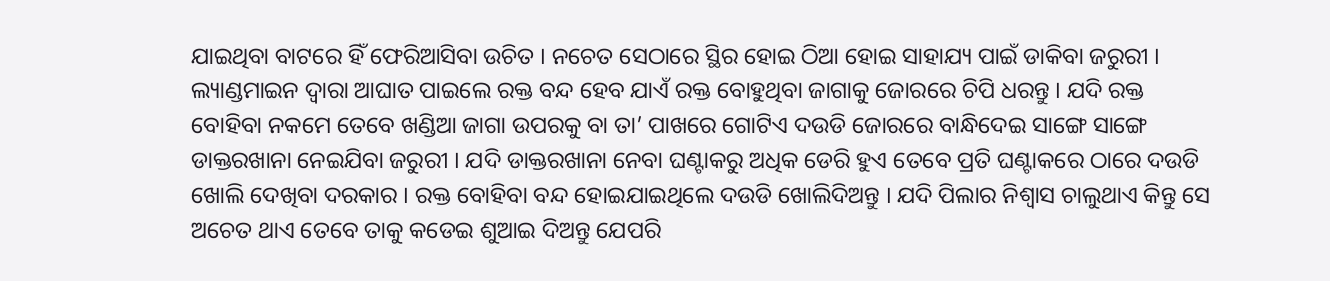ଯାଇଥିବା ବାଟରେ ହିଁ ଫେରିଆସିବା ଉଚିତ । ନଚେତ ସେଠାରେ ସ୍ଥିର ହୋଇ ଠିଆ ହୋଇ ସାହାଯ୍ୟ ପାଇଁ ଡାକିବା ଜରୁରୀ । ଲ୍ୟାଣ୍ଡମାଇନ ଦ୍ଵାରା ଆଘାତ ପାଇଲେ ରକ୍ତ ବନ୍ଦ ହେବ ଯାଏଁ ରକ୍ତ ବୋହୁଥିବା ଜାଗାକୁ ଜୋରରେ ଚିପି ଧରନ୍ତୁ । ଯଦି ରକ୍ତ ବୋହିବା ନକମେ ତେବେ ଖଣ୍ଡିଆ ଜାଗା ଉପରକୁ ବା ତା’ ପାଖରେ ଗୋଟିଏ ଦଉଡି ଜୋରରେ ବାନ୍ଧିଦେଇ ସାଙ୍ଗେ ସାଙ୍ଗେ ଡାକ୍ତରଖାନା ନେଇଯିବା ଜରୁରୀ । ଯଦି ଡାକ୍ତରଖାନା ନେବା ଘଣ୍ଟାକରୁ ଅଧିକ ଡେରି ହୁଏ ତେବେ ପ୍ରତି ଘଣ୍ଟାକରେ ଠାରେ ଦଉଡି ଖୋଲି ଦେଖିବା ଦରକାର । ରକ୍ତ ବୋହିବା ବନ୍ଦ ହୋଇଯାଇଥିଲେ ଦଉଡି ଖୋଲିଦିଅନ୍ତୁ । ଯଦି ପିଲାର ନିଶ୍ଵାସ ଚାଲୁଥାଏ କିନ୍ତୁ ସେ ଅଚେତ ଥାଏ ତେବେ ତାକୁ କଡେଇ ଶୁଆଇ ଦିଅନ୍ତୁ ଯେପରି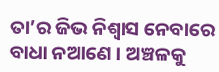ତା’ର ଜିଭ ନିଶ୍ଵାସ ନେବାରେ ବାଧା ନଆଣେ । ଅଞ୍ଚଳକୁ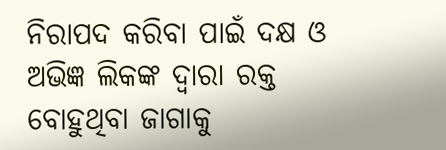ନିରାପଦ କରିବା ପାଇଁ ଦକ୍ଷ ଓ ଅଭିଜ୍ଞ ଲିକଙ୍କ ଦ୍ଵାରା ରକ୍ତ ବୋହୁଥିବା ଜାଗାକୁ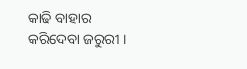କାଢି ବାହାର କରିଦେବା ଜରୁରୀ ।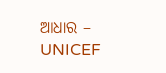ଆଧାର – UNICEF